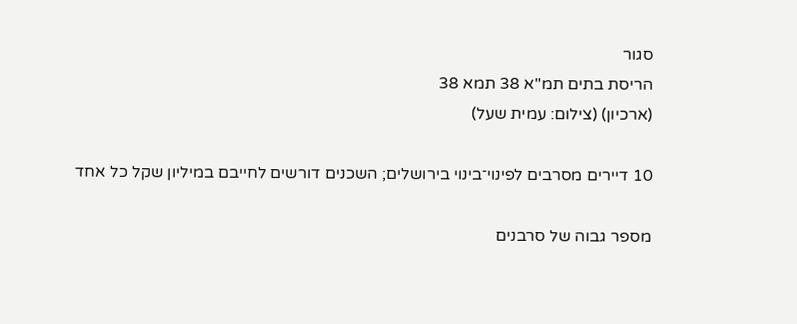סגור
הריסת בתים תמ"א 38 תמא 38
(ארכיון) (צילום: עמית שעל)

10 דיירים מסרבים לפינוי־בינוי בירושלים; השכנים דורשים לחייבם במיליון שקל כל אחד

מספר גבוה של סרבנים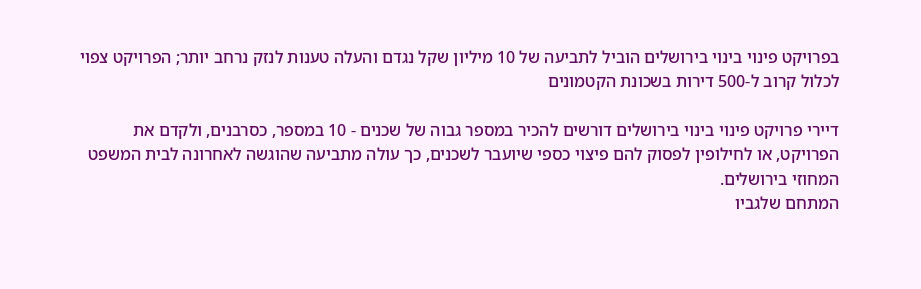בפרויקט פינוי בינוי בירושלים הוביל לתביעה של 10 מיליון שקל נגדם והעלה טענות לנזק נרחב יותר; הפרויקט צפוי לכלול קרוב ל-500 דירות בשכונת הקטמונים

דיירי פרויקט פינוי בינוי בירושלים דורשים להכיר במספר גבוה של שכנים - 10 במספר, כסרבנים, ולקדם את הפרויקט, או לחילופין לפסוק להם פיצוי כספי שיועבר לשכנים, כך עולה מתביעה שהוגשה לאחרונה לבית המשפט המחוזי בירושלים.
המתחם שלגביו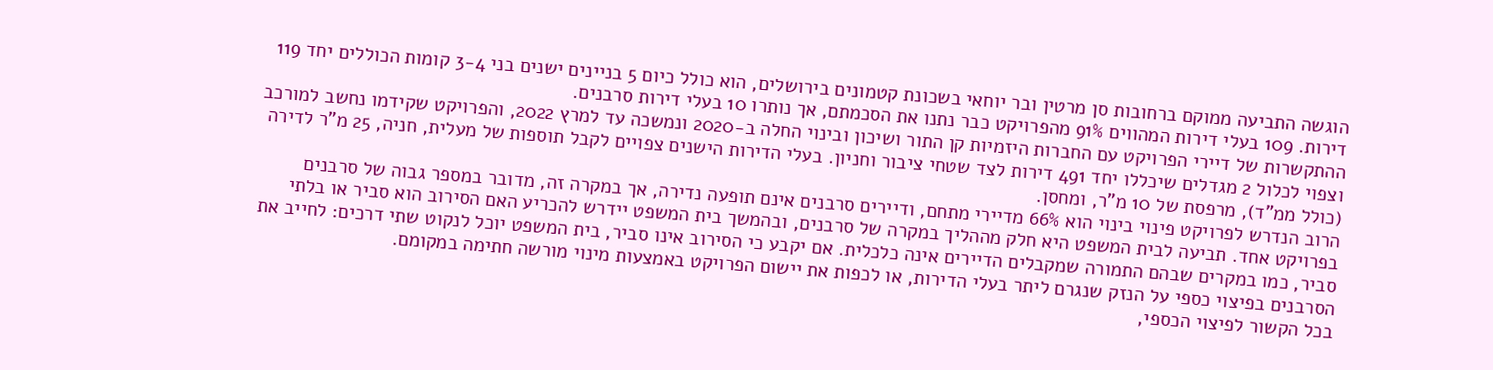הוגשה התביעה ממוקם ברחובות סן מרטין ובר יוחאי בשכונת קטמונים בירושלים, הוא כולל כיום 5 בניינים ישנים בני 3-4 קומות הכוללים יחד 119 דירות. 109 בעלי דירות המהווים 91% מהפרויקט כבר נתנו את הסכמתם, אך נותרו 10 בעלי דירות סרבנים.
ההתקשרות של דיירי הפרויקט עם החברות היזמיות קן התור ושיכון ובינוי החלה ב-2020 ונמשכה עד למרץ 2022, והפרויקט שקידמו נחשב למורכב וצפוי לכלול 2 מגדלים שיכללו יחד 491 דירות לצד שטחי ציבור וחניון. בעלי הדירות הישנים צפויים לקבל תוספות של מעלית, חניה, 25 מ"ר לדירה (כולל ממ"ד), מרפסת של 10 מ"ר, ומחסן.
הרוב הנדרש לפרויקט פינוי בינוי הוא 66% מדיירי מתחם, ודיירים סרבנים אינם תופעה נדירה, אך במקרה זה, מדובר במספר גבוה של סרבנים בפרויקט אחד. תביעה לבית המשפט היא חלק מההליך במקרה של סרבנים, ובהמשך בית המשפט יידרש להכריע האם הסירוב הוא סביר או בלתי סביר, כמו במקרים שבהם התמורה שמקבלים הדיירים אינה כלכלית. אם יקבע כי הסירוב אינו סביר, בית המשפט יוכל לנקוט שתי דרכים: לחייב את הסרבנים בפיצוי כספי על הנזק שנגרם ליתר בעלי הדירות, או לכפות את יישום הפרויקט באמצעות מינוי מורשה חתימה במקומם.
בכל הקשור לפיצוי הכספי,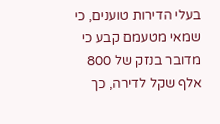בעלי הדירות טוענים, כי שמאי מטעמם קבע כי מדובר בנזק של 800 אלף שקל לדירה, כך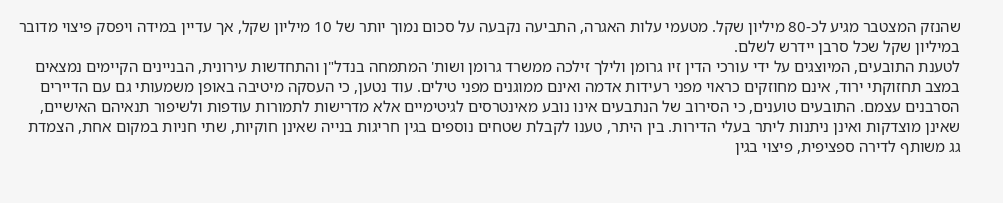שהנזק המצטבר מגיע לכ-80 מיליון שקל. מטעמי עלות האגרה, התביעה נקבעה על סכום נמוך יותר של 10 מיליון שקל, אך עדיין במידה ויפסק פיצוי מדובר במיליון שקל שכל סרבן יידרש לשלם.
לטענת התובעים, המיוצגים על ידי עורכי הדין זיו גרומן ולילך זילכה ממשרד גרומן ושות' המתמחה בנדל"ן והתחדשות עירונית, הבניינים הקיימים נמצאים במצב תחזוקתי ירוד, אינם מחוזקים כראוי מפני רעידות אדמה ואינם ממוגנים מפני טילים. עוד נטען, כי העסקה מיטיבה באופן משמעותי גם עם הדיירים הסרבנים עצמם. התובעים טוענים, כי הסירוב של הנתבעים אינו נובע מאינטרסים לגיטימיים אלא מדרישות לתמורות עודפות ולשיפור תנאיהם האישיים, שאינן מוצדקות ואינן ניתנות ליתר בעלי הדירות. בין היתר, טענו לקבלת שטחים נוספים בגין חריגות בנייה שאינן חוקיות, שתי חניות במקום אחת, הצמדת גג משותף לדירה ספציפית, פיצוי בגין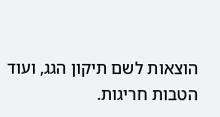הוצאות לשם תיקון הגג, ועוד הטבות חריגות.